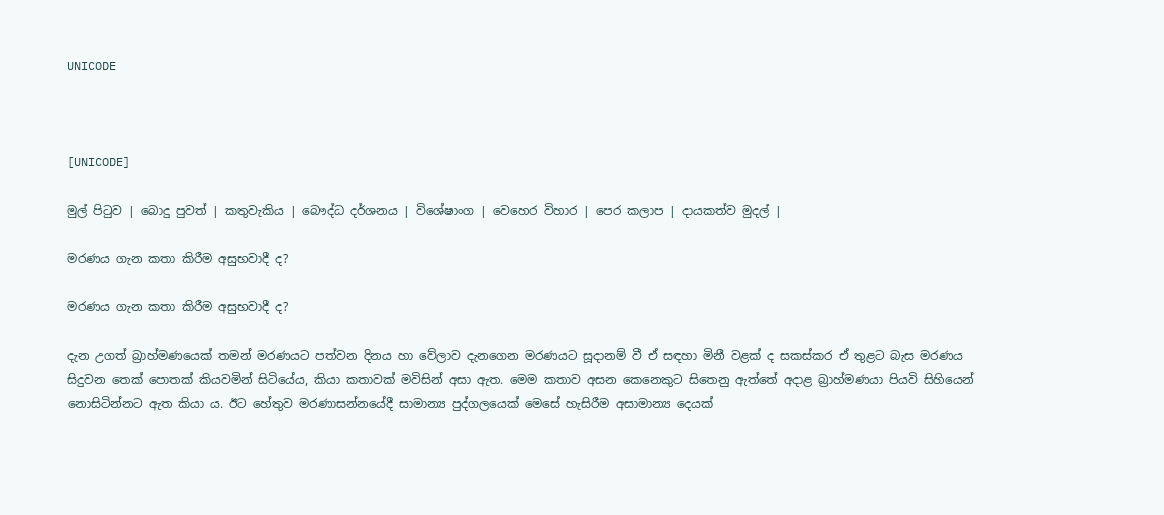UNICODE



[UNICODE]

මුල් පිටුව | බොදු පුවත් | කතුවැකිය | බෞද්ධ දර්ශනය | විශේෂාංග | වෙහෙර විහාර | පෙර කලාප | දායකත්ව මුදල් |

මරණය ගැන කතා කිරීම අසුභවාදී ද?

මරණය ගැන කතා කිරීම අසුභවාදී ද?

දැන උගත් බ්‍රාහ්මණයෙක් තමන් මරණයට පත්වන දිනය හා වේලාව දැනගෙන මරණයට සූදානම් වී ඒ සඳහා මිනී වළක් ද සකස්කර ඒ තුළට බැස මරණය සිදුවන තෙක් පොතක් කියවමින් සිටියේය, කියා කතාවක් මවිසින් අසා ඇත. මෙම කතාව අසන කෙනෙකුට සිතෙනු ඇත්තේ අදාළ බ්‍රාහ්මණයා පියවි සිහියෙන් නොසිටින්නට ඇත කියා ය. ඊට හේතුව මරණාසන්නයේදී සාමාන්‍ය පුද්ගලයෙක් මෙසේ හැසිරීම අසාමාන්‍ය දෙයක්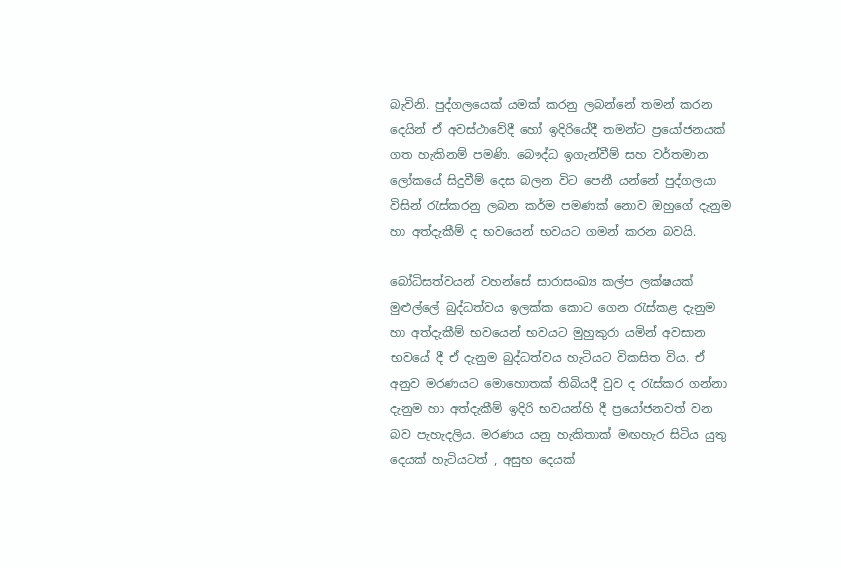බැවිනි. පුද්ගලයෙක් යමක් කරනු ලබන්නේ තමන් කරන දෙයින් ඒ අවස්ථාවේදී හෝ ඉදිරියේදී තමන්ට ප්‍රයෝජනයක් ගත හැකිනම් පමණි. බෞද්ධ ඉගැන්වීම් සහ වර්තමාන ලෝකයේ සිදුවීම් දෙස බලන විට පෙනී යන්නේ පුද්ගලයා විසින් රැස්කරනු ලබන කර්ම පමණක් නොව ඔහුගේ දැනුම හා අත්දැකීම් ද භවයෙන් භවයට ගමන් කරන බවයි.

බෝධිසත්වයන් වහන්සේ සාරාසංඛ්‍ය කල්ප ලක්ෂයක් මුළුල්ලේ බුද්ධත්වය ඉලක්ක කොට ගෙන රැස්කළ දැනුම හා අත්දැකීම් භවයෙන් භවයට මුහුකුරා යමින් අවසාන භවයේ දී ඒ දැනුම බුද්ධත්වය හැටියට විකසිත විය. ඒ අනුව මරණයට මොහොතක් තිබියදී වුව ද රැස්කර ගන්නා දැනුම හා අත්දැකීම් ඉදිරි භවයන්හි දී ප්‍රයෝජනවත් වන බව පැහැදලිය. මරණය යනු හැකිතාක් මඟහැර සිටිය යුතු දෙයක් හැටියටත් , අසුභ දෙයක්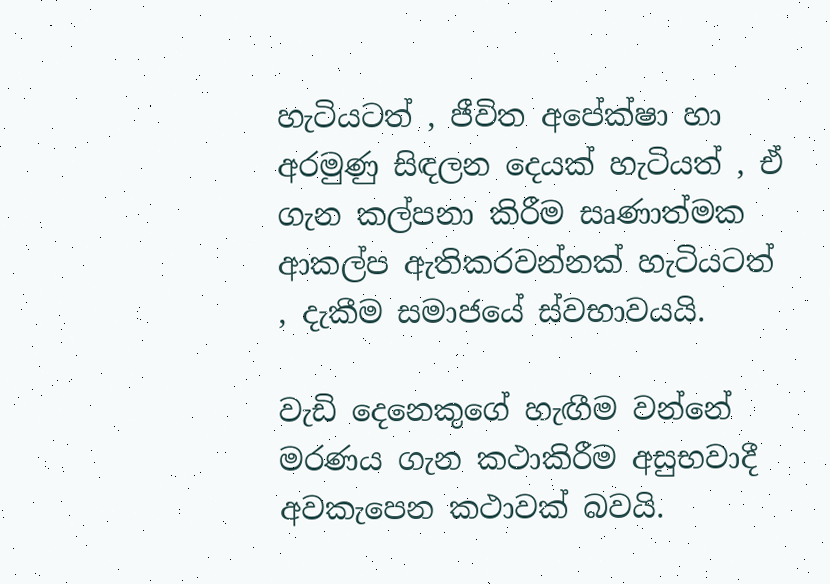හැටියටත් , ජීවිත අපේක්ෂා හා අරමුණු සිඳලන දෙයක් හැටියත් , ඒ ගැන කල්පනා කිරීම සෘණාත්මක ආකල්ප ඇතිකරවන්නක් හැටියටත් , දැකීම සමාජයේ ස්වභාවයයි.

වැඩි දෙනෙකුගේ හැඟීම වන්නේ මරණය ගැන කථාකිරීම අසුභවාදී අවකැපෙන කථාවක් බවයි.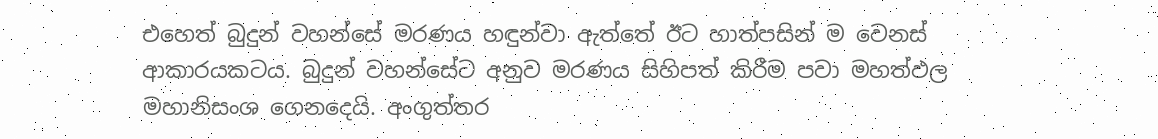එහෙත් බුදුන් වහන්සේ මරණය හඳුන්වා ඇත්තේ ඊට හාත්පසින් ම වෙනස් ආකාරයකටය. බුදුන් වහන්සේට අනුව මරණය සිහිපත් කිරීම පවා මහත්ඵල මහානිසංශ ගෙනදෙයි. අංගුත්තර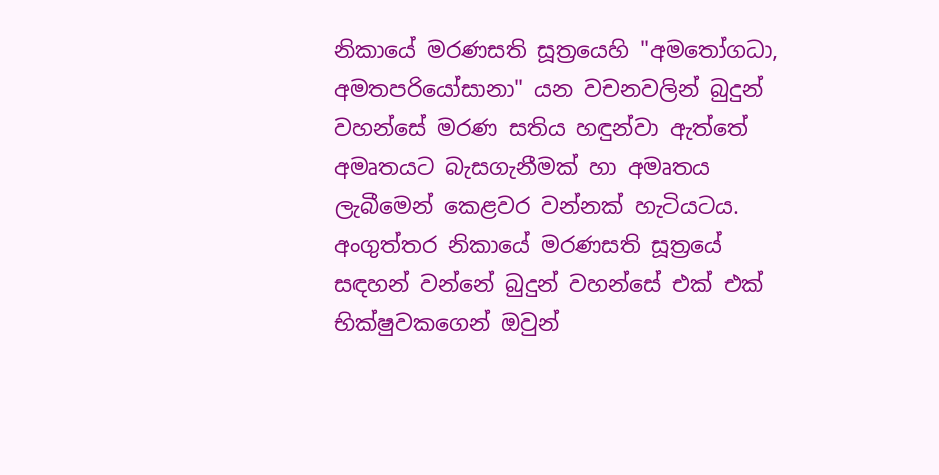නිකායේ මරණසති සූත්‍රයෙහි "අමතෝගධා, අමතපරියෝසානා" යන වචනවලින් බුදුන් වහන්සේ මරණ සතිය හඳුන්වා ඇත්තේ අමෘතයට බැසගැනීමක් හා අමෘතය ලැබීමෙන් කෙළවර වන්නක් හැටියටය. අංගුත්තර නිකායේ මරණසති සූත්‍රයේ සඳහන් වන්නේ බුදුන් වහන්සේ එක් එක් භික්ෂුවකගෙන් ඔවුන්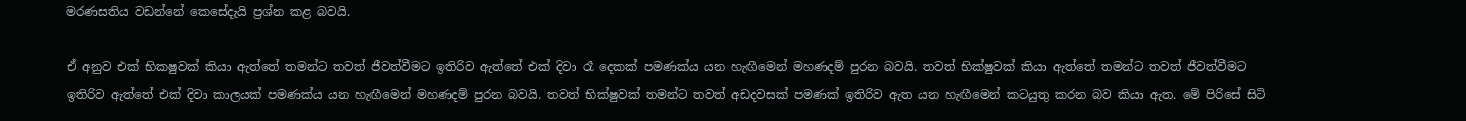මරණසතිය වඩන්නේ කෙසේදැයි ප්‍රශ්න කළ බවයි.

ඒ අනුව එක් භිකෂුවක් කියා ඇත්තේ තමන්ට තවත් ජීවත්වීමට ඉතිරිව ඇත්තේ එක් දිවා රෑ දෙකක් පමණක්ය යන හැඟීමෙන් මහණදම් පුරන බවයි. තවත් භික්ෂුවක් කියා ඇත්තේ තමන්ට තවත් ජීවත්වීමට ඉතිරිව ඇත්තේ එක් දිවා කාලයක් පමණක්ය යන හැඟීමෙන් මහණදම් පුරන බවයි. තවත් භික්ෂුවක් තමන්ට තවත් අඩදවසක් පමණක් ඉතිරිව ඇත යන හැඟීමෙන් කටයුතු කරන බව කියා ඇත. මේ පිරිසේ සිටි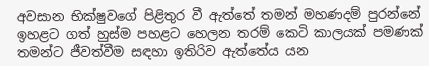අවසාන භික්ෂුවගේ පිළිතුර වී ඇත්තේ තමන් මහණදම් පුරන්නේ ඉහළට ගත් හුස්ම පහළට හෙලන තරම් කෙටි කාලයක් පමණක් තමන්ට ජීවත්වීම සඳහා ඉතිරිව ඇත්තේය යන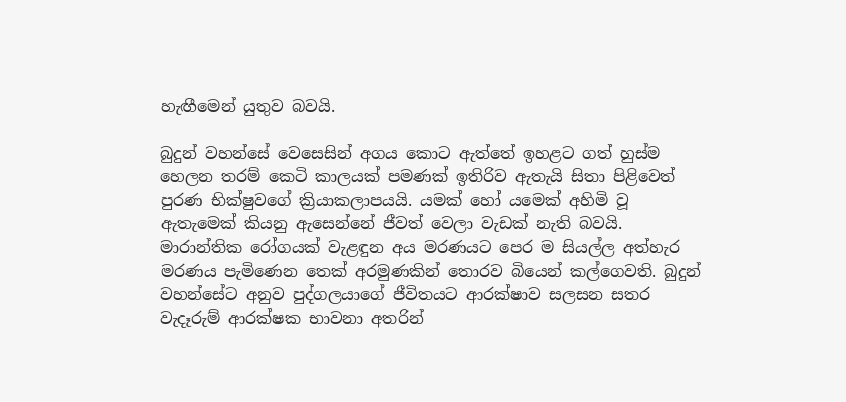හැඟීමෙන් යුතුව බවයි.

බුදුන් වහන්සේ වෙසෙසින් අගය කොට ඇත්තේ ඉහළට ගත් හුස්ම හෙලන තරම් කෙටි කාලයක් පමණක් ඉතිරිව ඇතැයි සිතා පිළිවෙත් පුරණ භික්ෂුවගේ ක්‍රියාකලාපයයි. යමක් හෝ යමෙක් අහිමි වූ ඇතැමෙක් කියනු ඇසෙන්නේ ජීවත් වෙලා වැඩක් නැති බවයි. මාරාන්තික රෝගයක් වැළඳුන අය මරණයට පෙර ම සියල්ල අත්හැර මරණය පැමිණෙන තෙක් අරමුණකින් තොරව බියෙන් කල්ගෙවති. බුදුන් වහන්සේට අනුව පුද්ගලයාගේ ජීවිතයට ආරක්ෂාව සලසන සතර වැදෑරුම් ආරක්ෂක භාවනා අතරින්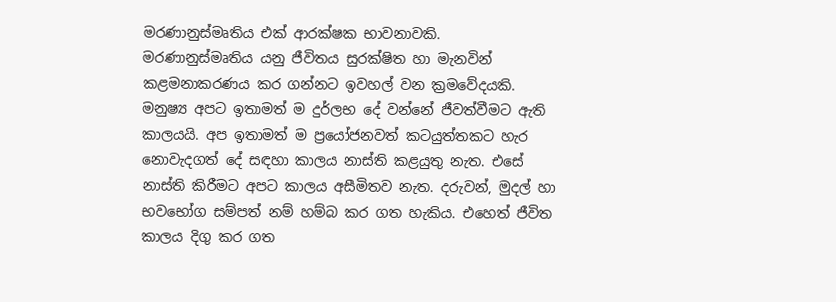මරණානුස්මෘතිය එක් ආරක්ෂක භාවනාවකි. මරණානුස්මෘතිය යනු ජීවිතය සුරක්ෂිත හා මැනවින් කළමනාකරණය කර ගන්නට ඉවහල් වන ක්‍රමවේදයකි. මනුෂ්‍ය අපට ඉතාමත් ම දුර්ලභ දේ වන්නේ ජීවත්වීමට ඇති කාලයයි. අප ඉතාමත් ම ප්‍රයෝජනවත් කටයුත්තකට හැර නොවැදගත් දේ සඳහා කාලය නාස්ති කළයුතු නැත. එසේ නාස්ති කිරීමට අපට කාලය අසීමිතව නැත. දරුවන්, මුදල් හා භවභෝග සම්පත් නම් හම්බ කර ගත හැකිය. එහෙත් ජීවිත කාලය දිගු කර ගත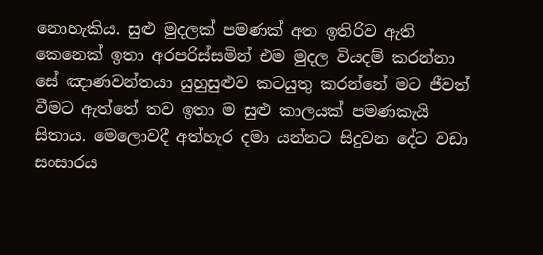නොහැකිය. සුළු මුදලක් පමණක් අත ඉතිරිව ඇති කෙනෙක් ඉතා අරපරිස්සමින් එම මුදල වියදම් කරන්නා සේ ඤාණවන්තයා යුහුසුළුව කටයුතු කරන්නේ මට ජීවත් වීමට ඇත්තේ තව ඉතා ම සුළු කාලයක් පමණකැයි සිතාය. මෙලොවදී අත්හැර දමා යන්නට සිදුවන දේට වඩා සංසාරය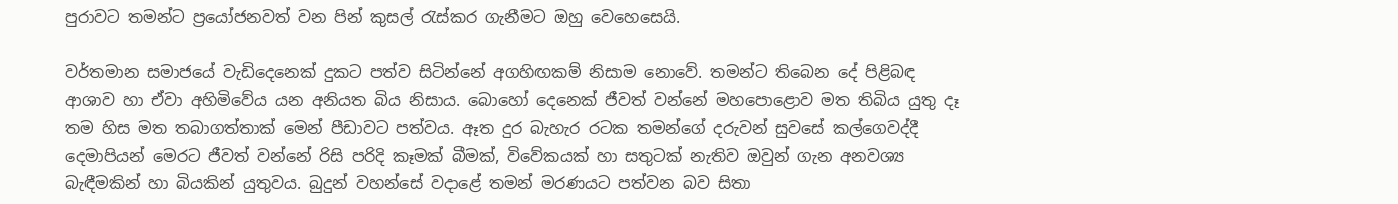පුරාවට තමන්ට ප්‍රයෝජනවත් වන පින් කුසල් රැස්කර ගැනීමට ඔහු වෙහෙසෙයි.

වර්තමාන සමාජයේ වැඩිදෙනෙක් දුකට පත්ව සිටින්නේ අගහිඟකම් නිසාම නොවේ. තමන්ට තිබෙන දේ පිළිබඳ ආශාව හා ඒවා අහිමිවේය යන අනියත බිය නිසාය. බොහෝ දෙනෙක් ජීවත් වන්නේ මහපොළොව මත තිබිය යුතු දෑ තම හිස මත තබාගත්තාක් මෙන් පීඩාවට පත්වය. ඈත දුර බැහැර රටක තමන්ගේ දරුවන් සුවසේ කල්ගෙවද්දී දෙමාපියන් මෙරට ජීවත් වන්නේ රිසි පරිදි කෑමක් බීමක්, විවේකයක් හා සතුටක් නැතිව ඔවුන් ගැන අනවශ්‍ය බැඳීමකින් හා බියකින් යුතුවය. බුදුන් වහන්සේ වදාළේ තමන් මරණයට පත්වන බව සිතා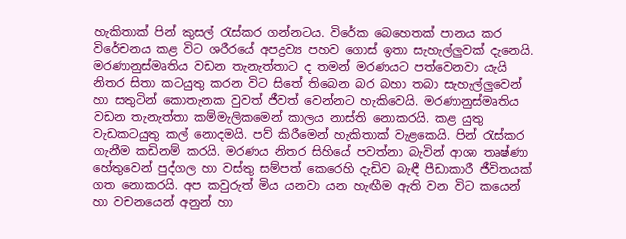හැකිතාක් පින් කුසල් රැස්කර ගන්නටය. විරේක බෙහෙතක් පානය කර විරේචනය කළ විට ශරීරයේ අපද්‍රව්‍ය පහව ගොස් ඉතා සැහැල්ලුවක් දැනෙයි. මරණානුස්මෘතිය වඩන තැනැත්තාට ද තමන් මරණයට පත්වෙනවා යැයි නිතර සිතා කටයුතු කරන විට සිතේ තිබෙන බර බහා තබා සැහැල්ලුවෙන් හා සතුටින් කොතැනක වුවත් ජීවත් වෙන්නට හැකිවෙයි. මරණානුස්මෘතිය වඩන තැනැත්තා කම්මැලිකමෙන් කාලය නාස්ති නොකරයි. කළ යුතු වැඩකටයුතු කල් නොදමයි. පව් කිරීමෙන් හැකිතාක් වැළකෙයි. පින් රැස්කර ගැනීම කඩිනම් කරයි. මරණය නිතර සිහියේ පවත්නා බැවින් ආශා තෘෂ්ණා හේතුවෙන් පුද්ගල හා වස්තු සම්පත් කෙරෙහි දැඩිව බැඳී පීඩාකාරී ජීවිතයක් ගත නොකරයි. අප කවුරුත් මිය යනවා යන හැඟීම ඇති වන විට කයෙන් හා වචනයෙන් අනුන් හා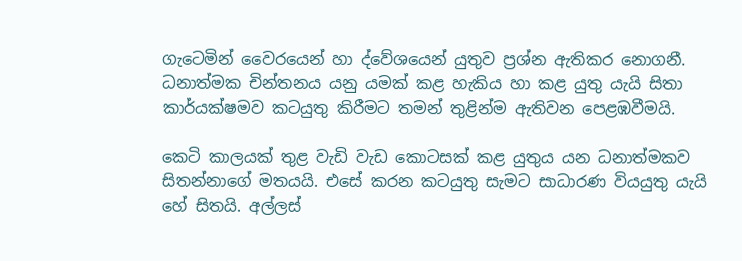ගැටෙමින් වෛරයෙන් හා ද්වේශයෙන් යුතුව ප්‍රශ්න ඇතිකර නොගනී. ධනාත්මක චින්තනය යනු යමක් කළ හැකිය හා කළ යුතු යැයි සිතා කාර්යක්ෂමව කටයුතු කිරීමට තමන් තුළින්ම ඇතිවන පෙළඹවීමයි.

කෙටි කාලයක් තුළ වැඩි වැඩ කොටසක් කළ යුතුය යන ධනාත්මකව සිතන්නාගේ මතයයි. එසේ කරන කටයුතු සැමට සාධාරණ වියයුතු යැයි හේ සිතයි. අල්ලස්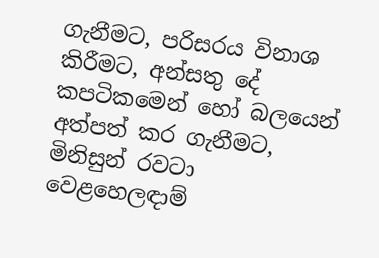ගැනීමට, පරිසරය විනාශ කිරීමට, අන්සතු දේ කපටිකමෙන් හෝ බලයෙන් අත්පත් කර ගැනීමට, මිනිසුන් රවටා වෙළහෙලඳාම්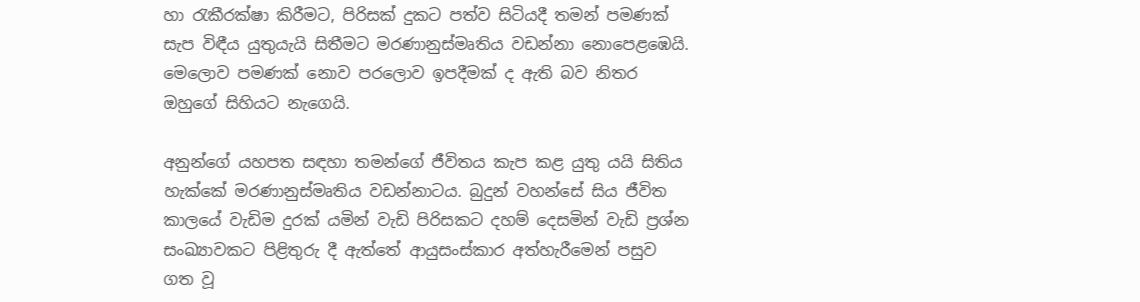හා රැකීරක්ෂා කිරීමට, පිරිසක් දුකට පත්ව සිටියදී තමන් පමණක් සැප විඳීය යුතුයැයි සිතීමට මරණානුස්මෘතිය වඩන්නා නොපෙළඹෙයි. මෙලොව පමණක් නොව පරලොව ඉපදීමක් ද ඇති බව නිතර ඔහුගේ සිහියට නැගෙයි.

අනුන්ගේ යහපත සඳහා තමන්ගේ ජීවිතය කැප කළ යුතු යයි සිතිය හැක්කේ මරණානුස්මෘතිය වඩන්නාටය. බුදුන් වහන්සේ සිය ජීවිත කාලයේ වැඩිම දුරක් යමින් වැඩි පිරිසකට දහම් දෙසමින් වැඩි ප්‍රශ්න සංඛ්‍යාවකට පිළිතුරු දී ඇත්තේ ආයුසංස්කාර අත්හැරීමෙන් පසුව ගත වූ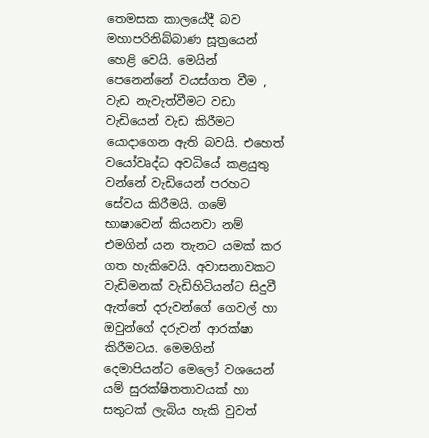තෙමසක කාලයේදී බව මහාපරිනිබ්බාණ සූත්‍රයෙන් හෙළි වෙයි. මෙයින් පෙනෙන්නේ වයස්ගත වීම , වැඩ නැවැත්වීමට වඩා වැඩියෙන් වැඩ කිරීමට යොදාගෙන ඇති බවයි. එහෙත් වයෝවෘද්ධ අවධියේ කළයුතු වන්නේ වැඩියෙන් පරහට සේවය කිරීමයි. ගමේ භාෂාවෙන් කියනවා නම් එමගින් යන තැනට යමක් කර ගත හැකිවෙයි. අවාසනාවකට වැඩිමනක් වැඩිහිටියන්ට සිදුවී ඇත්තේ දරුවන්ගේ ගෙවල් හා ඔවුන්ගේ දරුවන් ආරක්ෂා කිරීමටය. මෙමගින් දෙමාපියන්ට මෙලෝ වශයෙන් යම් සුරක්ෂිතතාවයක් හා සතුටක් ලැබිය හැකි වුවත්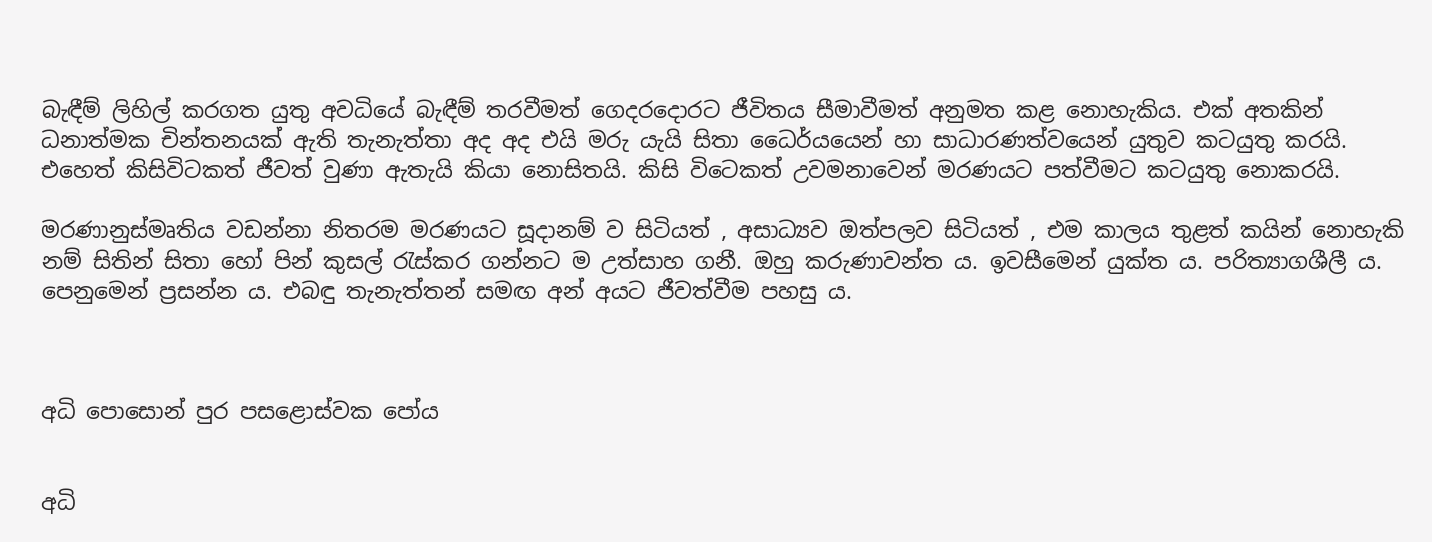බැඳීම් ලිහිල් කරගත යුතු අවධියේ බැඳීම් තරවීමත් ගෙදරදොරට ජීවිතය සීමාවීමත් අනුමත කළ නොහැකිය. එක් අතකින් ධනාත්මක චින්තනයක් ඇති තැනැත්තා අද අද එයි මරු යැයි සිතා ධෛර්යයෙන් හා සාධාරණත්වයෙන් යුතුව කටයුතු කරයි. එහෙත් කිසිවිටකත් ජීවත් වුණා ඇතැයි කියා නොසිතයි. කිසි විටෙකත් උවමනාවෙන් මරණයට පත්වීමට කටයුතු නොකරයි.

මරණානුස්මෘතිය වඩන්නා නිතරම මරණයට සූදානම් ව සිටියත් , අසාධ්‍යව ඔත්පලව සිටියත් , එම කාලය තුළත් කයින් නොහැකි නම් සිතින් සිතා හෝ පින් කුසල් රැස්කර ගන්නට ම උත්සාහ ගනී. ඔහු කරුණාවන්ත ය. ඉවසීමෙන් යුක්ත ය. පරිත්‍යාගශීලී ය. පෙනුමෙන් ප්‍රසන්න ය. එබඳු තැනැත්තන් සමඟ අන් අයට ජීවත්වීම පහසු ය.



අධි පොසොන් පුර පසළොස්වක පෝය


අධි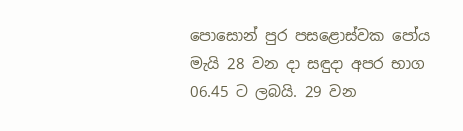පොසොන් පුර පසළොස්වක පෝය මැයි 28 වන දා සඳුදා අපර භාග 06.45 ට ලබයි. 29 වන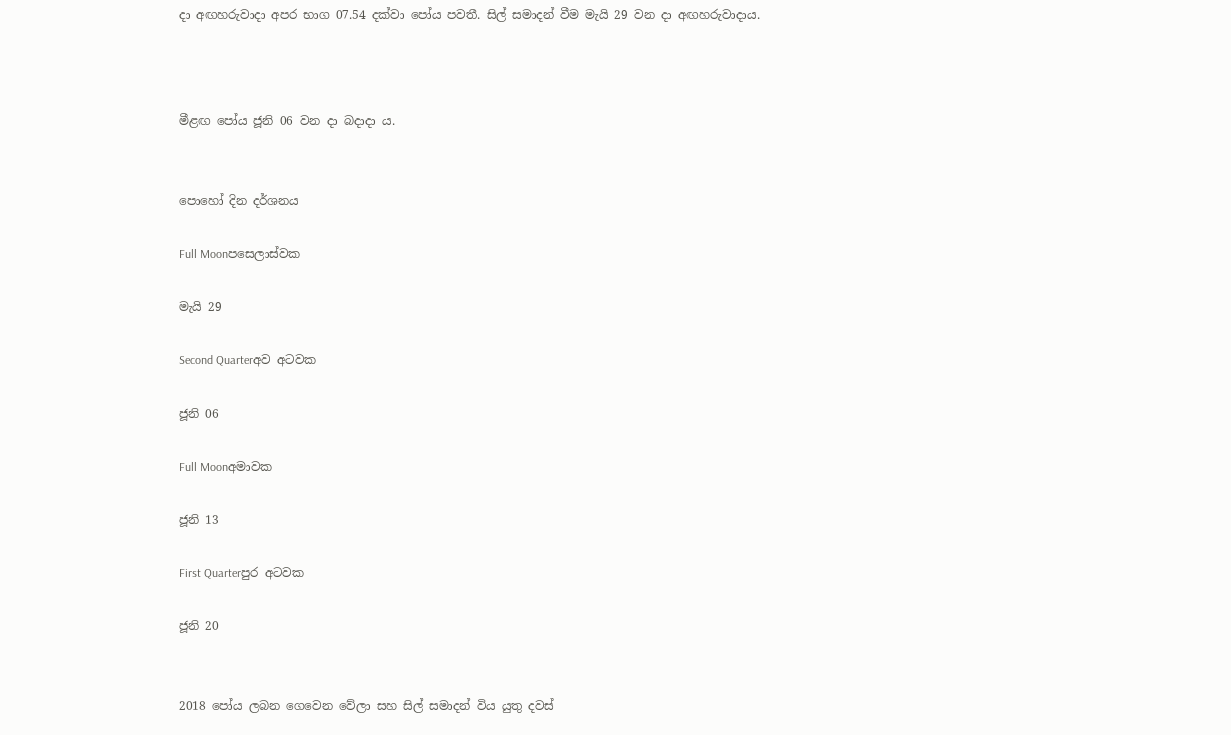දා අඟහරුවාදා අපර භාග 07.54 දක්වා පෝය පවතී. සිල් සමාදන් වීම මැයි 29 වන දා අඟහරුවාදාය.



මීළඟ පෝය ජූනි 06 වන දා බදාදා ය.


පොහෝ දින දර්ශනය

Full Moonපසෙලාස්වක

මැයි 29

Second Quarterඅව අටවක

ජූනි 06

Full Moonඅමාවක

ජූනි 13

First Quarterපුර අටවක

ජූනි 20


2018 පෝය ලබන ගෙවෙන වේලා සහ සිල් සමාදන් විය යුතු දවස්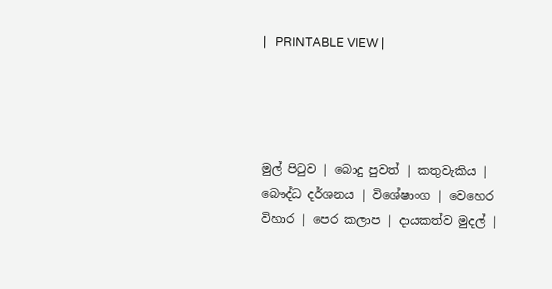|   PRINTABLE VIEW |




මුල් පිටුව | බොදු පුවත් | කතුවැකිය | බෞද්ධ දර්ශනය | විශේෂාංග | වෙහෙර විහාර | පෙර කලාප | දායකත්ව මුදල් |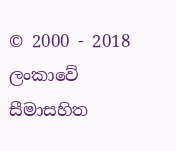© 2000 - 2018 ලංකාවේ සීමාසහිත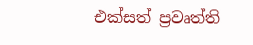එක්සත් ප්‍රවෘත්ති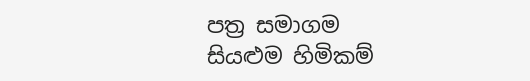පත්‍ර සමාගම
සියළුම හිමිකම්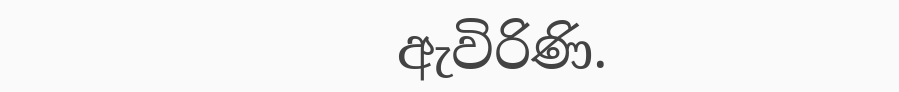ඇවිරිණි.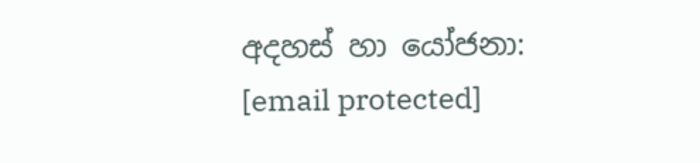අදහස් හා යෝජනා: [email protected]